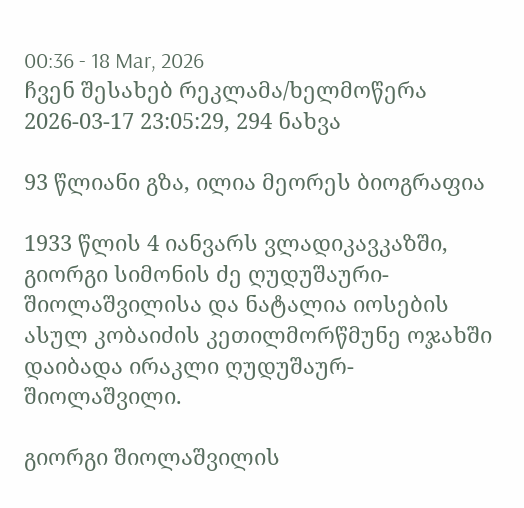00:36 - 18 Mar, 2026
ჩვენ შესახებ რეკლამა/ხელმოწერა
2026-03-17 23:05:29, 294 ნახვა

93 წლიანი გზა, ილია მეორეს ბიოგრაფია

1933 წლის 4 იანვარს ვლადიკავკაზში, გიორგი სიმონის ძე ღუდუშაური-შიოლაშვილისა და ნატალია იოსების ასულ კობაიძის კეთილმორწმუნე ოჯახში დაიბადა ირაკლი ღუდუშაურ-შიოლაშვილი.

გიორგი შიოლაშვილის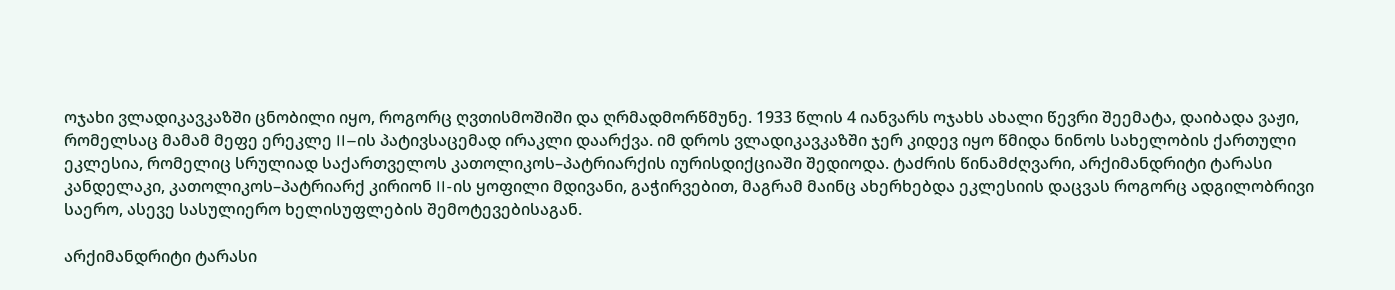ოჯახი ვლადიკავკაზში ცნობილი იყო, როგორც ღვთისმოშიში და ღრმადმორწმუნე. 1933 წლის 4 იანვარს ოჯახს ახალი წევრი შეემატა, დაიბადა ვაჟი, რომელსაც მამამ მეფე ერეკლე II–ის პატივსაცემად ირაკლი დაარქვა. იმ დროს ვლადიკავკაზში ჯერ კიდევ იყო წმიდა ნინოს სახელობის ქართული ეკლესია, რომელიც სრულიად საქართველოს კათოლიკოს–პატრიარქის იურისდიქციაში შედიოდა. ტაძრის წინამძღვარი, არქიმანდრიტი ტარასი კანდელაკი, კათოლიკოს–პატრიარქ კირიონ II-ის ყოფილი მდივანი, გაჭირვებით, მაგრამ მაინც ახერხებდა ეკლესიის დაცვას როგორც ადგილობრივი საერო, ასევე სასულიერო ხელისუფლების შემოტევებისაგან.

არქიმანდრიტი ტარასი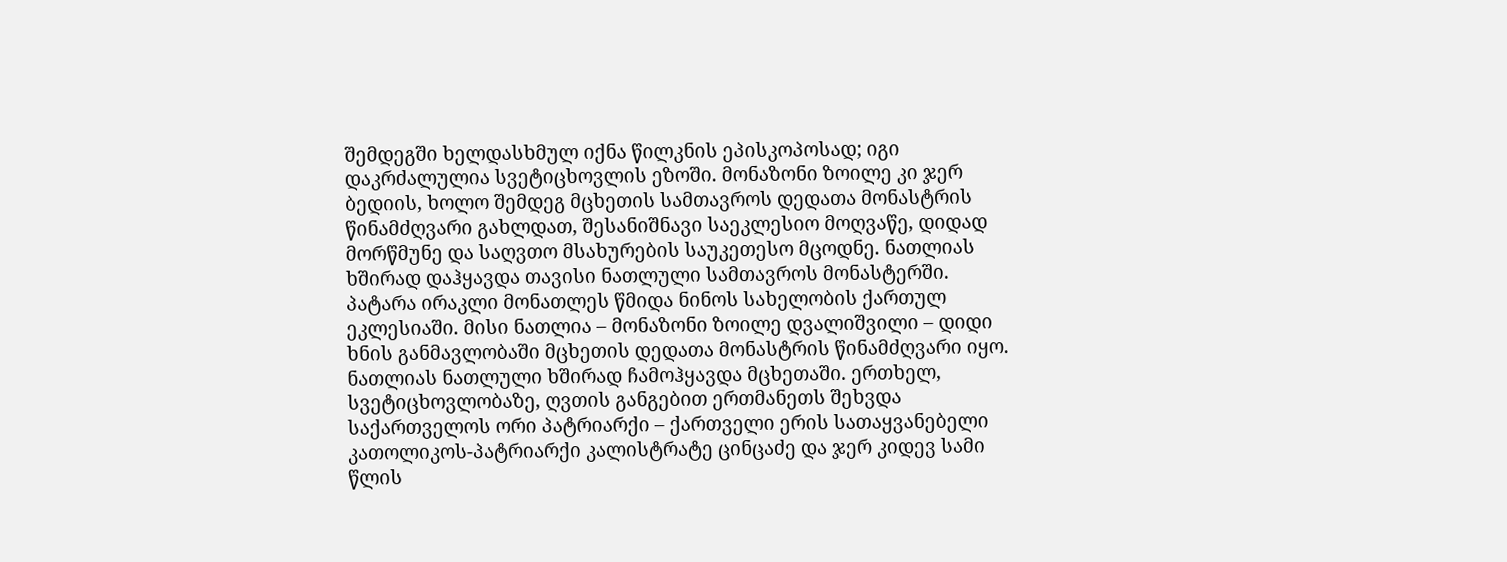შემდეგში ხელდასხმულ იქნა წილკნის ეპისკოპოსად; იგი დაკრძალულია სვეტიცხოვლის ეზოში. მონაზონი ზოილე კი ჯერ ბედიის, ხოლო შემდეგ მცხეთის სამთავროს დედათა მონასტრის წინამძღვარი გახლდათ, შესანიშნავი საეკლესიო მოღვაწე, დიდად მორწმუნე და საღვთო მსახურების საუკეთესო მცოდნე. ნათლიას ხშირად დაჰყავდა თავისი ნათლული სამთავროს მონასტერში.
პატარა ირაკლი მონათლეს წმიდა ნინოს სახელობის ქართულ ეკლესიაში. მისი ნათლია – მონაზონი ზოილე დვალიშვილი – დიდი ხნის განმავლობაში მცხეთის დედათა მონასტრის წინამძღვარი იყო. ნათლიას ნათლული ხშირად ჩამოჰყავდა მცხეთაში. ერთხელ, სვეტიცხოვლობაზე, ღვთის განგებით ერთმანეთს შეხვდა საქართველოს ორი პატრიარქი – ქართველი ერის სათაყვანებელი კათოლიკოს-პატრიარქი კალისტრატე ცინცაძე და ჯერ კიდევ სამი წლის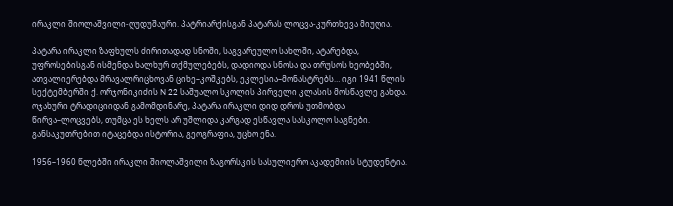ირაკლი შიოლაშვილი-ღუდუშაური. პატრიარქისგან პატარას ლოცვა-კურთხევა მიუღია.

პატარა ირაკლი ზაფხულს ძირითადად სნოში, საგვარეულო სახლში, ატარებდა, უფროსებისგან ისმენდა ხალხურ თქმულებებს, დადიოდა სნოსა და თრუსოს ხეობებში, ათვალიერებდა მრავალრიცხოვან ციხე–კოშკებს, ეკლესია–მონასტრებს… იგი 1941 წლის სექტემბერში ქ. ორჯონიკიძის N 22 საშუალო სკოლის პირველი კლასის მოსწავლე გახდა. ოჯახური ტრადიციიდან გამომდინარე, პატარა ირაკლი დიდ დროს უთმობდა წირვა–ლოცვებს, თუმცა ეს ხელს არ უშლიდა კარგად ესწავლა სასკოლო საგნები. განსაკუთრებით იტაცებდა ისტორია, გეოგრაფია, უცხო ენა.

1956–1960 წლებში ირაკლი შიოლაშვილი ზაგორსკის სასულიერო აკადემიის სტუდენტია.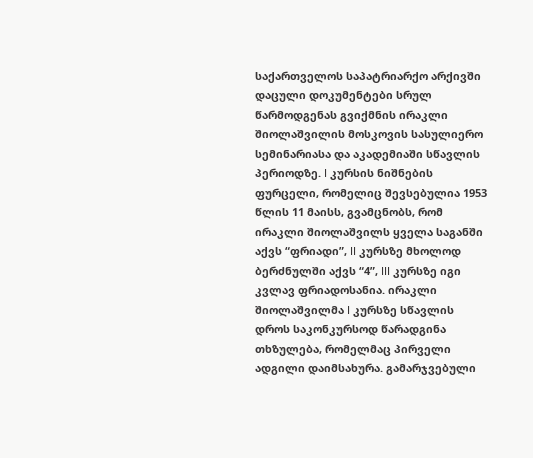საქართველოს საპატრიარქო არქივში დაცული დოკუმენტები სრულ წარმოდგენას გვიქმნის ირაკლი შიოლაშვილის მოსკოვის სასულიერო სემინარიასა და აკადემიაში სწავლის პერიოდზე. I კურსის ნიშნების ფურცელი, რომელიც შევსებულია 1953 წლის 11 მაისს, გვამცნობს, რომ ირაკლი შიოლაშვილს ყველა საგანში აქვს “ფრიადი”, II კურსზე მხოლოდ ბერძნულში აქვს “4”, III კურსზე იგი კვლავ ფრიადოსანია. ირაკლი შიოლაშვილმა I კურსზე სწავლის დროს საკონკურსოდ წარადგინა თხზულება, რომელმაც პირველი ადგილი დაიმსახურა. გამარჯვებული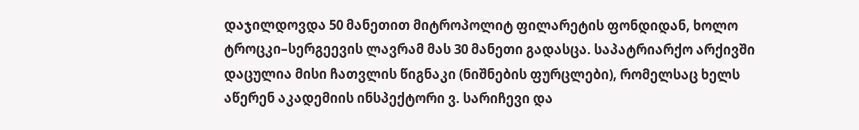დაჯილდოვდა 50 მანეთით მიტროპოლიტ ფილარეტის ფონდიდან, ხოლო ტროცკი–სერგეევის ლავრამ მას 30 მანეთი გადასცა. საპატრიარქო არქივში დაცულია მისი ჩათვლის წიგნაკი (ნიშნების ფურცლები), რომელსაც ხელს აწერენ აკადემიის ინსპექტორი ვ. სარიჩევი და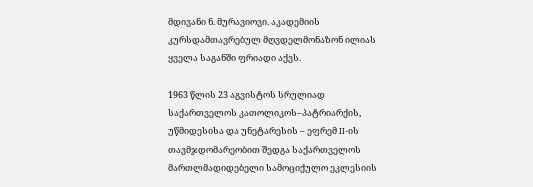მდივანი ნ. მურავიოვი. აკადემიის კურსდამთავრებულ მღვდელმონაზონ ილიას ყველა საგანში ფრიადი აქვს.

1963 წლის 23 აგვისტოს სრულიად საქართველოს კათოლიკოს–პატრიარქის, უწმიდესისა და უნეტარესის – ეფრემ II-ის თავმჯდომარეობით შედგა საქართველოს მართლმადიდებელი სამოციქულო ეკლესიის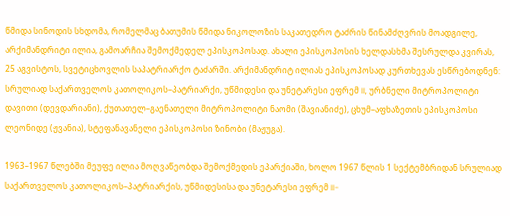წმიდა სინოდის სხდომა, რომელმაც ბათუმის წმიდა ნიკოლოზის საკათედრო ტაძრის წინამძღვრის მოადგილე, არქიმანდრიტი ილია, გამოარჩია შემოქმედელ ეპისკოპოსად. ახალი ეპისკოპოსის ხელდასხმა შესრულდა კვირას, 25 აგვისტოს, სვეტიცხოვლის საპატრიარქო ტაძარში. არქიმანდრიტ ილიას ეპისკოპოსად კურთხევას ესწრებოდნენ: სრულიად საქართველოს კათოლიკოს–პატრიარქი, უწმიდესი და უნეტარესი ეფრემ II, ურბნელი მიტროპოლიტი დავითი (დევდარიანი), ქუთათელ–გაენათელი მიტროპოლიტი ნაომი (შავიანიძე), ცხუმ–აფხაზეთის ეპისკოპოსი ლეონიდე (ჟვანია), სტეფანავანელი ეპისკოპოსი ზინობი (მაჟუგა).

1963–1967 წლებში მეუფე ილია მოღვაწეობდა შემოქმედის ეპარქიაში, ხოლო 1967 წლის 1 სექტემბრიდან სრულიად საქართველოს კათოლიკოს–პატრიარქის, უწმიდესისა და უნეტარესი ეფრემ II-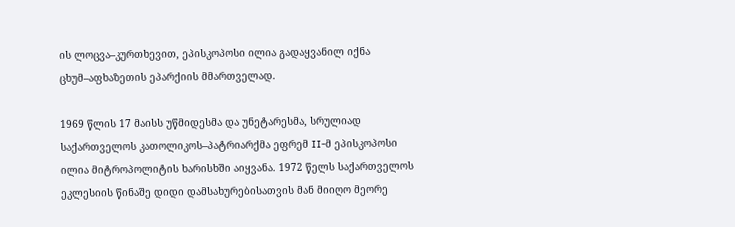ის ლოცვა–კურთხევით, ეპისკოპოსი ილია გადაყვანილ იქნა ცხუმ–აფხაზეთის ეპარქიის მმართველად.

1969 წლის 17 მაისს უწმიდესმა და უნეტარესმა, სრულიად საქართველოს კათოლიკოს–პატრიარქმა ეფრემ II-მ ეპისკოპოსი ილია მიტროპოლიტის ხარისხში აიყვანა. 1972 წელს საქართველოს ეკლესიის წინაშე დიდი დამსახურებისათვის მან მიიღო მეორე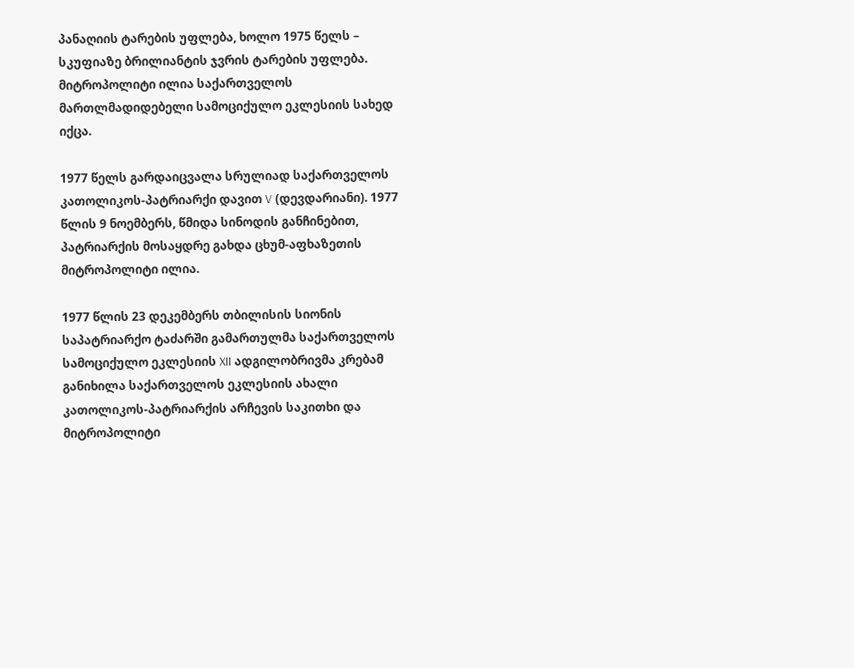პანაღიის ტარების უფლება, ხოლო 1975 წელს – სკუფიაზე ბრილიანტის ჯვრის ტარების უფლება. მიტროპოლიტი ილია საქართველოს მართლმადიდებელი სამოციქულო ეკლესიის სახედ იქცა.

1977 წელს გარდაიცვალა სრულიად საქართველოს კათოლიკოს-პატრიარქი დავით V (დევდარიანი). 1977 წლის 9 ნოემბერს, წმიდა სინოდის განჩინებით, პატრიარქის მოსაყდრე გახდა ცხუმ-აფხაზეთის მიტროპოლიტი ილია.

1977 წლის 23 დეკემბერს თბილისის სიონის საპატრიარქო ტაძარში გამართულმა საქართველოს სამოციქულო ეკლესიის XII ადგილობრივმა კრებამ განიხილა საქართველოს ეკლესიის ახალი კათოლიკოს-პატრიარქის არჩევის საკითხი და მიტროპოლიტი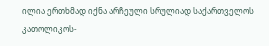ილია ერთხმად იქნა არჩეული სრულიად საქართველოს კათოლიკოს-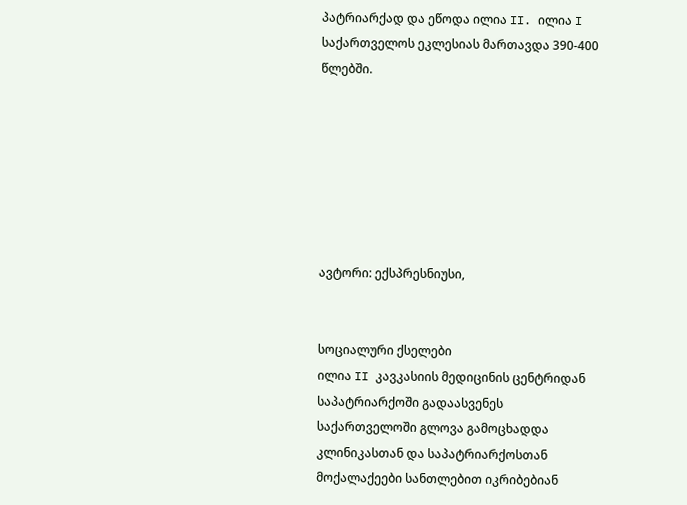პატრიარქად და ეწოდა ილია II. ილია I საქართველოს ეკლესიას მართავდა 390-400 წლებში.







ავტორი: ექსპრესნიუსი,


სოციალური ქსელები
ილია II კავკასიის მედიცინის ცენტრიდან საპატრიარქოში გადაასვენეს
საქართველოში გლოვა გამოცხადდა
კლინიკასთან და საპატრიარქოსთან მოქალაქეები სანთლებით იკრიბებიან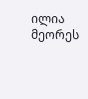ილია მეორეს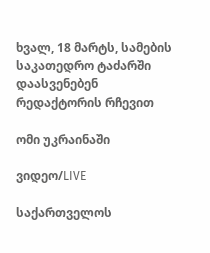ხვალ, 18 მარტს, სამების საკათედრო ტაძარში დაასვენებენ
რედაქტორის რჩევით

ომი უკრაინაში

ვიდეო/LIVE

საქართველოს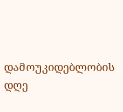დამოუკიდებლობის დღე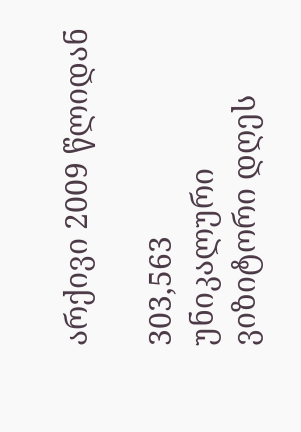არქივი 2009 წლიდან

303,563
უნიკალური
ვიზიტორი დღეს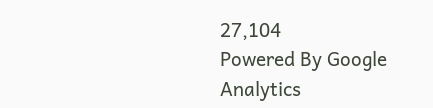27,104
Powered By Google Analytics